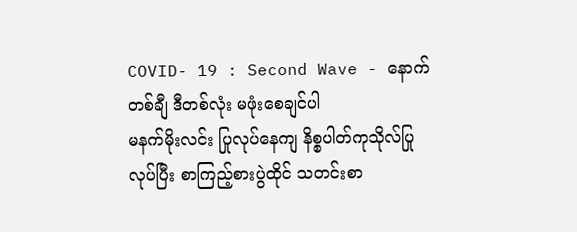COVID- 19 : Second Wave - နောက်တစ်ချီ ဒီတစ်လုံး မဖုံးစေချင်ပါ
မနက်မိုးလင်း ပြုလုပ်နေကျ နိစ္စပါတ်ကုသိုလ်ပြုလုပ်ပြီး စာကြည့်စားပွဲထိုင် သတင်းစာ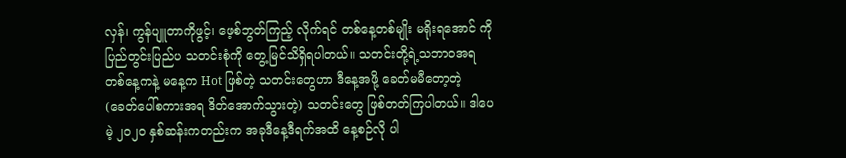လှန်၊ ကွန်ပျူတာကိုဖွင့်၊ ဖေ့စ်ဘွတ်ကြည့် လိုက်ရင် တစ်နေ့တစ်မျိုး မရိုးရအောင် ကို ပြည်တွင်းပြည်ပ သတင်းစုံကို တွေ့မြင်သိရှိရပါတယ်။ သတင်းတို့ရဲ့သဘာဝအရ တစ်နေ့ကနဲ့ မနေ့က Hot ဖြစ်တဲ့ သတင်းတွေဟာ ဒီနေ့အဖို့ ခေတ်မမီတော့တဲ့ (ခေတ်ပေါ်စကားအရ ဒိတ်အောက်သွားတဲ့) သတင်းတွေ ဖြစ်တတ်ကြပါတယ်။ ဒါပေမဲ့ ၂၀၂၀ နှစ်ဆန်းကတည်းက အခုဒီနေ့ဒီရက်အထိ နေ့စဉ်လို ပါ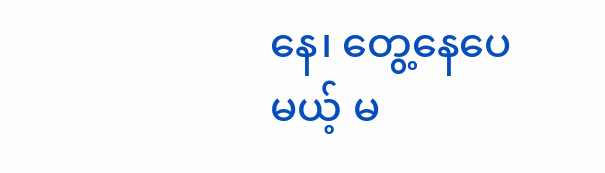နေ၊ တွေ့နေပေမယ့် မ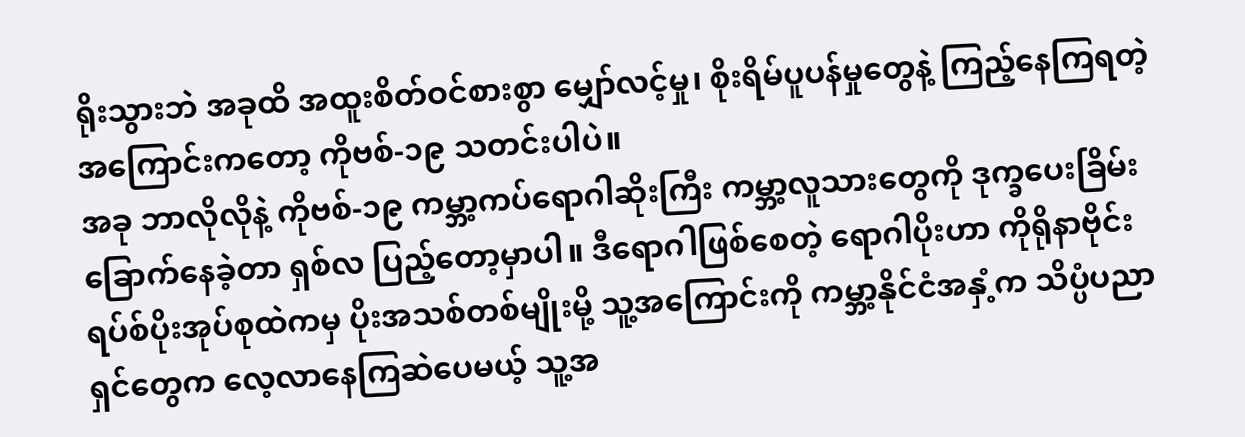ရိုးသွားဘဲ အခုထိ အထူးစိတ်ဝင်စားစွာ မျှော်လင့်မှု၊ စိုးရိမ်ပူပန်မှုတွေနဲ့ ကြည့်နေကြရတဲ့ အကြောင်းကတော့ ကိုဗစ်-၁၉ သတင်းပါပဲ။
အခု ဘာလိုလိုနဲ့ ကိုဗစ်-၁၉ ကမ္ဘာ့ကပ်ရောဂါဆိုးကြီး ကမ္ဘာ့လူသားတွေကို ဒုက္ခပေးခြိမ်းခြောက်နေခဲ့တာ ရှစ်လ ပြည့်တော့မှာပါ။ ဒီရောဂါဖြစ်စေတဲ့ ရောဂါပိုးဟာ ကိုရိုနာဗိုင်းရပ်စ်ပိုးအုပ်စုထဲကမှ ပိုးအသစ်တစ်မျိုးမို့ သူ့အကြောင်းကို ကမ္ဘာ့နိုင်ငံအနှံ့က သိပ္ပံပညာရှင်တွေက လေ့လာနေကြဆဲပေမယ့် သူ့အ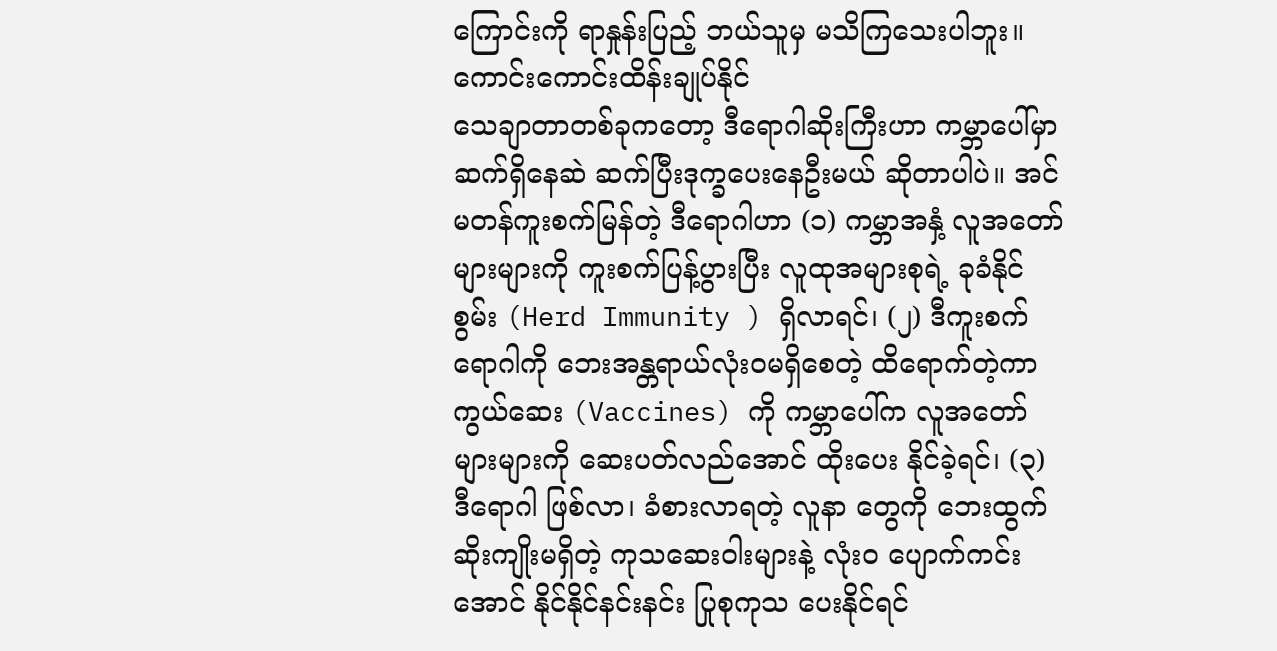ကြောင်းကို ရာနှုန်းပြည့် ဘယ်သူမှ မသိကြသေးပါဘူး။
ကောင်းကောင်းထိန်းချုပ်နိုင်
သေချာတာတစ်ခုကတော့ ဒီရောဂါဆိုးကြီးဟာ ကမ္ဘာပေါ်မှာ ဆက်ရှိနေဆဲ ဆက်ပြီးဒုက္ခပေးနေဦးမယ် ဆိုတာပါပဲ။ အင်မတန်ကူးစက်မြန်တဲ့ ဒီရောဂါဟာ (၁) ကမ္ဘာအနှံ့ လူအတော်များများကို ကူးစက်ပြန့်ပွားပြီး လူထုအများစုရဲ့ ခုခံနိုင်စွမ်း (Herd Immunity ) ရှိလာရင်၊ (၂) ဒီကူးစက်ရောဂါကို ဘေးအန္တရာယ်လုံးဝမရှိစေတဲ့ ထိရောက်တဲ့ကာကွယ်ဆေး (Vaccines) ကို ကမ္ဘာပေါ်က လူအတော်များများကို ဆေးပတ်လည်အောင် ထိုးပေး နိုင်ခဲ့ရင်၊ (၃) ဒီရောဂါ ဖြစ်လာ၊ ခံစားလာရတဲ့ လူနာ တွေကို ဘေးထွက်ဆိုးကျိုးမရှိတဲ့ ကုသဆေးဝါးများနဲ့ လုံးဝ ပျောက်ကင်းအောင် နိုင်နိုင်နင်းနင်း ပြုစုကုသ ပေးနိုင်ရင်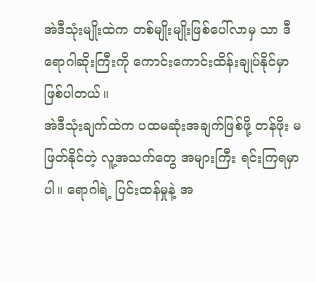အဲဒီသုံးမျိုးထဲက တစ်မျိုးမျိုးဖြစ်ပေါ်လာမှ သာ ဒီရောဂါဆိုးကြီးကို ကောင်းကောင်းထိန်းချုပ်နိုင်မှာ ဖြစ်ပါတယ်။
အဲဒီသုံးချက်ထဲက ပထမဆုံးအချက်ဖြစ်ဖို့ တန်ဖိုး မဖြတ်နိုင်တဲ့ လူ့အသက်တွေ အများကြီး ရင်းကြရမှာပါ။ ရောဂါရဲ့ ပြင်းထန်မှုနဲ့ အ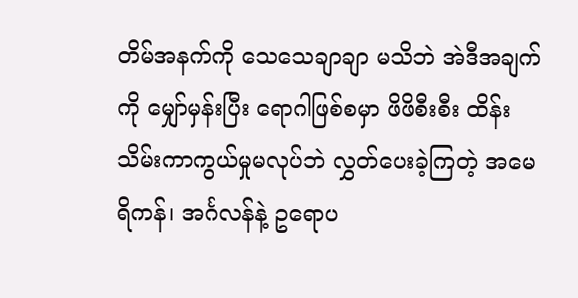တိမ်အနက်ကို သေသေချာချာ မသိဘဲ အဲဒီအချက်ကို မျှော်မှန်းပြီး ရောဂါဖြစ်စမှာ ဖိဖိစီးစီး ထိန်းသိမ်းကာကွယ်မှုမလုပ်ဘဲ လွှတ်ပေးခဲ့ကြတဲ့ အမေရိကန်၊ အင်္ဂလန်နဲ့ ဥရောပ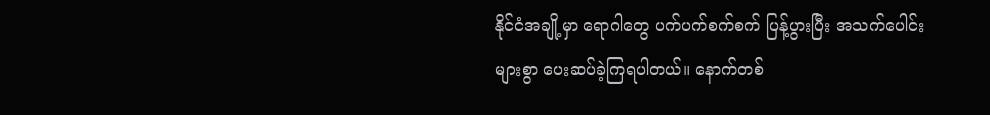နိုင်ငံအချို့မှာ ရောဂါတွေ ပက်ပက်စက်စက် ပြန့်ပွားပြီး အသက်ပေါင်းများစွာ ပေးဆပ်ခဲ့ကြရပါတယ်။ နောက်တစ်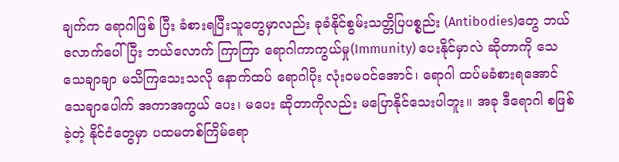ချက်က ရောဂါဖြစ် ပြီး ခံစားရပြီးသူတွေမှာလည်း ခုခံနိုင်စွမ်းသတ္တိပြပစ္စည်း (Antibodies)တွေ ဘယ်လောက်ပေါ်ပြီး ဘယ်လောက် ကြာကြာ ရောဂါကာကွယ်မှု(Immunity) ပေးနိုင်မှာလဲ ဆိုတာကို သေသေချာချာ မသိကြသေးသလို နောက်ထပ် ရောဂါပိုး လုံးဝမဝင်အောင်၊ ရောဂါ ထပ်မခံစားရအောင် သေချာပေါက် အကာအကွယ် ပေး၊ မပေး ဆိုတာကိုလည်း မပြောနိုင်သေးပါဘူး။ အခု ဒီရောဂါ စဖြစ်ခဲ့တဲ့ နိုင်ငံတွေမှာ ပထမတစ်ကြိမ်ရော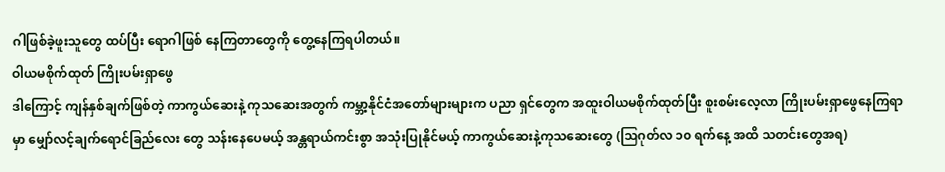ဂါဖြစ်ခဲ့ဖူးသူတွေ ထပ်ပြီး ရောဂါဖြစ် နေကြတာတွေကို တွေ့နေကြရပါတယ်။
ဝါယမစိုက်ထုတ် ကြိုးပမ်းရှာဖွေ
ဒါကြောင့် ကျန်နှစ်ချက်ဖြစ်တဲ့ ကာကွယ်ဆေးနဲ့ ကုသဆေးအတွက် ကမ္ဘာ့နိုင်ငံအတော်များများက ပညာ ရှင်တွေက အထူးဝါယမစိုက်ထုတ်ပြီး စူးစမ်းလေ့လာ ကြိုးပမ်းရှာဖွေနေကြရာမှာ မျှော်လင့်ချက်ရောင်ခြည်လေး တွေ သန်းနေပေမယ့် အန္တရာယ်ကင်းစွာ အသုံးပြုနိုင်မယ့် ကာကွယ်ဆေးနဲ့ကုသဆေးတွေ (ဩဂုတ်လ ၁၀ ရက်နေ့ အထိ သတင်းတွေအရ)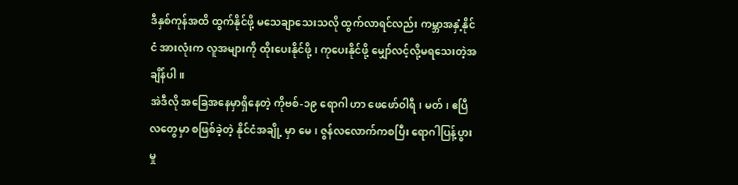ဒီနှစ်ကုန်အထိ ထွက်နိုင်ဖို့ မသေချာသေးသလို ထွက်လာရင်လည်း ကမ္ဘာအနှံ့နိုင်ငံ အားလုံးက လူအများကို ထိုးပေးနိုင်ဖို့၊ ကုပေးနိုင်ဖို့ မျှော်လင့်လို့မရသေးတဲ့အချိန်ပါ။
အဲဒီလို အခြေအနေမှာရှိနေတဲ့ ကိုဗစ်-၁၉ ရောဂါ ဟာ ဖေဖော်ဝါရီ၊ မတ်၊ ဧပြီလတွေမှာ စဖြစ်ခဲ့တဲ့ နိုင်ငံအချို့ မှာ မေ၊ ဇွန်လလောက်ကစပြီး ရောဂါပြန့်ပွားမှု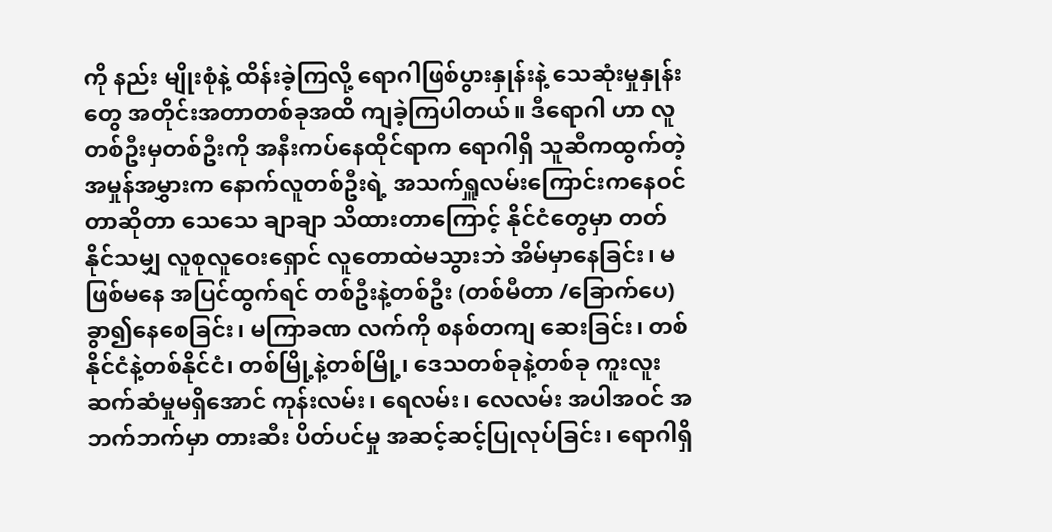ကို နည်း မျိုးစုံနဲ့ ထိန်းခဲ့ကြလို့ ရောဂါဖြစ်ပွားနှုန်းနဲ့ သေဆုံးမှုနှုန်း တွေ အတိုင်းအတာတစ်ခုအထိ ကျခဲ့ကြပါတယ်။ ဒီရောဂါ ဟာ လူတစ်ဦးမှတစ်ဦးကို အနီးကပ်နေထိုင်ရာက ရောဂါရှိ သူဆီကထွက်တဲ့ အမှုန်အမွှားက နောက်လူတစ်ဦးရဲ့ အသက်ရှူလမ်းကြောင်းကနေဝင်တာဆိုတာ သေသေ ချာချာ သိထားတာကြောင့် နိုင်ငံတွေမှာ တတ်နိုင်သမျှ လူစုလူဝေးရှောင် လူတောထဲမသွားဘဲ အိမ်မှာနေခြင်း၊ မဖြစ်မနေ အပြင်ထွက်ရင် တစ်ဦးနဲ့တစ်ဦး (တစ်မီတာ /ခြောက်ပေ)ခွာ၍နေစေခြင်း၊ မကြာခဏ လက်ကို စနစ်တကျ ဆေးခြင်း၊ တစ်နိုင်ငံနဲ့တစ်နိုင်ငံ၊ တစ်မြို့နဲ့တစ်မြို့၊ ဒေသတစ်ခုနဲ့တစ်ခု ကူးလူးဆက်ဆံမှုမရှိအောင် ကုန်းလမ်း၊ ရေလမ်း၊ လေလမ်း အပါအဝင် အဘက်ဘက်မှာ တားဆီး ပိတ်ပင်မှု အဆင့်ဆင့်ပြုလုပ်ခြင်း၊ ရောဂါရှိ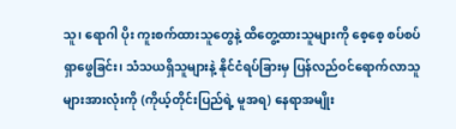သူ၊ ရောဂါ ပိုး ကူးစက်ထားသူတွေနဲ့ ထိတွေ့ထားသူများကို စေ့စေ့ စပ်စပ် ရှာဖွေခြင်း၊ သံသယရှိသူများနဲ့ နိုင်ငံရပ်ခြားမှ ပြန်လည်ဝင်ရောက်လာသူများအားလုံးကို (ကိုယ့်တိုင်းပြည်ရဲ့ မူအရ) နေရာအမျိုး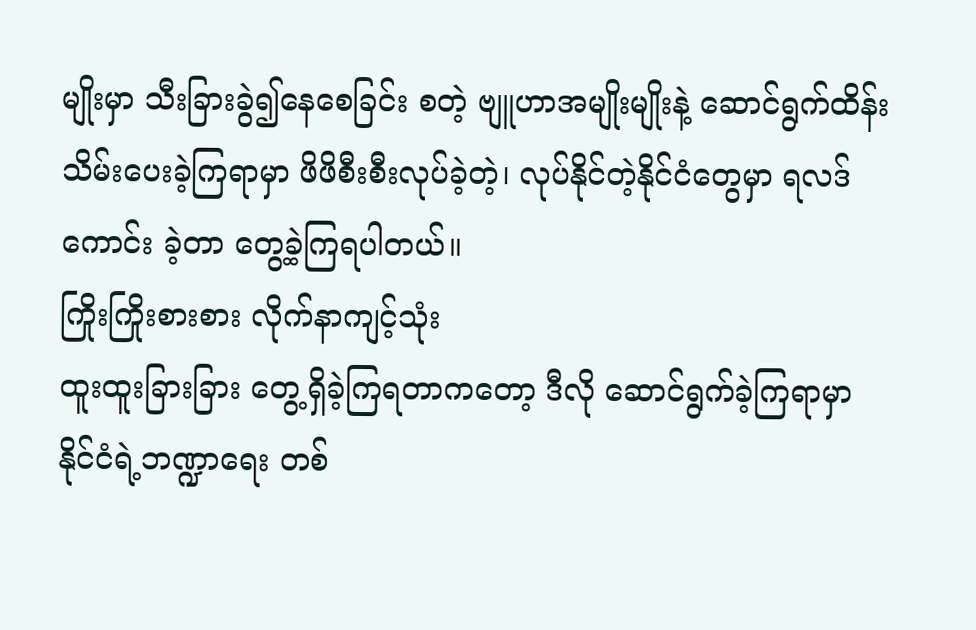မျိုးမှာ သီးခြားခွဲ၍နေစေခြင်း စတဲ့ ဗျူဟာအမျိုးမျိုးနဲ့ ဆောင်ရွက်ထိန်းသိမ်းပေးခဲ့ကြရာမှာ ဖိဖိစီးစီးလုပ်ခဲ့တဲ့၊ လုပ်နိုင်တဲ့နိုင်ငံတွေမှာ ရလဒ်ကောင်း ခဲ့တာ တွေ့ခဲ့ကြရပါတယ်။
ကြိုးကြိုးစားစား လိုက်နာကျင့်သုံး
ထူးထူးခြားခြား တွေ့ရှိခဲ့ကြရတာကတော့ ဒီလို ဆောင်ရွက်ခဲ့ကြရာမှာ နိုင်ငံရဲ့ဘဏ္ဍာရေး တစ်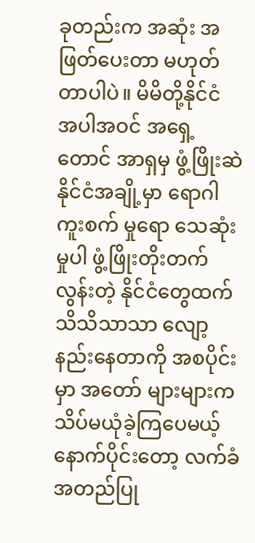ခုတည်းက အဆုံး အဖြတ်ပေးတာ မဟုတ်တာပါပဲ။ မိမိတို့နိုင်ငံ အပါအဝင် အရှေ့တောင် အာရှမှ ဖွံ့ဖြိုးဆဲနိုင်ငံအချို့မှာ ရောဂါကူးစက် မှုရော သေဆုံးမှုပါ ဖွံ့ဖြိုးတိုးတက်လွန်းတဲ့ နိုင်ငံတွေထက် သိသိသာသာ လျော့နည်းနေတာကို အစပိုင်းမှာ အတော် များများက သိပ်မယုံခဲ့ကြပေမယ့် နောက်ပိုင်းတော့ လက်ခံ အတည်ပြု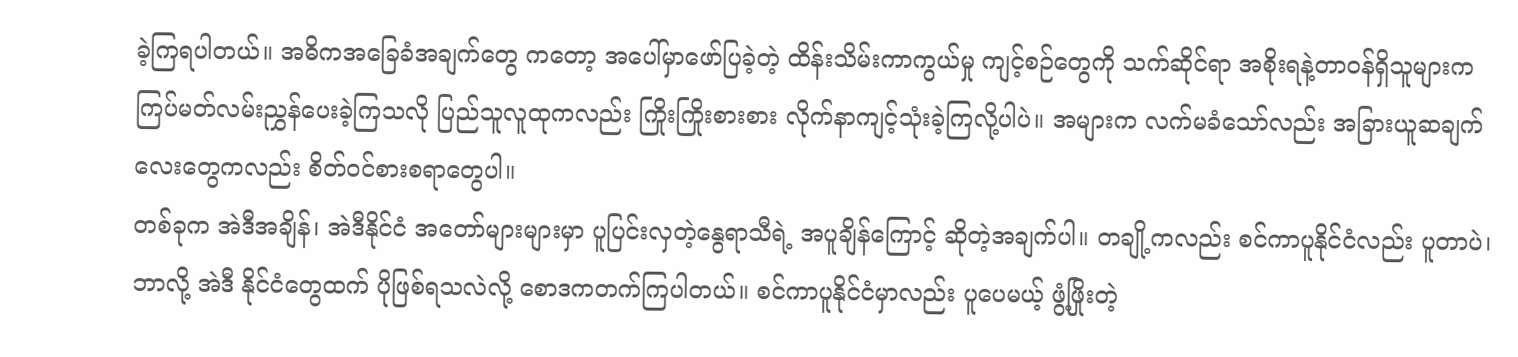ခဲ့ကြရပါတယ်။ အဓိကအခြေခံအချက်တွေ ကတော့ အပေါ်မှာဖော်ပြခဲ့တဲ့ ထိန်းသိမ်းကာကွယ်မှု ကျင့်စဉ်တွေကို သက်ဆိုင်ရာ အစိုးရနဲ့တာဝန်ရှိသူများက ကြပ်မတ်လမ်းညွှန်ပေးခဲ့ကြသလို ပြည်သူလူထုကလည်း ကြိုးကြိုးစားစား လိုက်နာကျင့်သုံးခဲ့ကြလို့ပါပဲ။ အများက လက်မခံသော်လည်း အခြားယူဆချက်လေးတွေကလည်း စိတ်ဝင်စားစရာတွေပါ။
တစ်ခုက အဲဒီအချိန်၊ အဲဒီနိုင်ငံ အတော်များများမှာ ပူပြင်းလှတဲ့နွေရာသီရဲ့ အပူချိန်ကြောင့် ဆိုတဲ့အချက်ပါ။ တချို့ကလည်း စင်ကာပူနိုင်ငံလည်း ပူတာပဲ၊ ဘာလို့ အဲဒီ နိုင်ငံတွေထက် ပိုဖြစ်ရသလဲလို့ စောဒကတက်ကြပါတယ်။ စင်ကာပူနိုင်ငံမှာလည်း ပူပေမယ့် ဖွံ့ဖြိုးတဲ့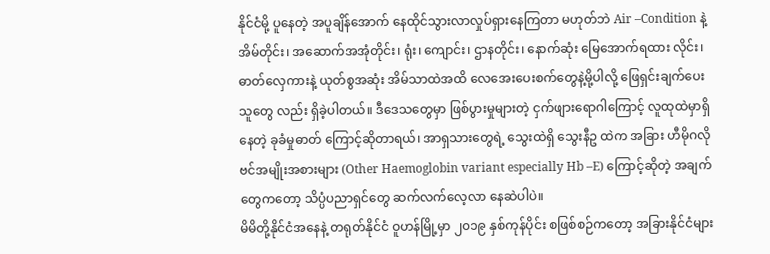နိုင်ငံမို့ ပူနေတဲ့ အပူချိန်အောက် နေထိုင်သွားလာလှုပ်ရှားနေကြတာ မဟုတ်ဘဲ Air –Condition နဲ့ အိမ်တိုင်း၊ အဆောက်အအုံတိုင်း၊ ရုံး၊ ကျောင်း၊ ဌာနတိုင်း၊ နောက်ဆုံး မြေအောက်ရထား လိုင်း၊ ဓာတ်လှေကားနဲ့ ယုတ်စွအဆုံး အိမ်သာထဲအထိ လေအေးပေးစက်တွေနဲ့မို့ပါလို့ ဖြေရှင်းချက်ပေးသူတွေ လည်း ရှိခဲ့ပါတယ်။ ဒီဒေသတွေမှာ ဖြစ်ပွားမှုများတဲ့ ငှက်ဖျားရောဂါကြောင့် လူထုထဲမှာရှိနေတဲ့ ခုခံမှုဓာတ် ကြောင့်ဆိုတာရယ်၊ အာရှသားတွေရဲ့ သွေးထဲရှိ သွေးနီဥ ထဲက အခြား ဟီမိုဂလိုဗင်အမျိုးအစားများ (Other Haemoglobin variant especially Hb –E) ကြောင့်ဆိုတဲ့ အချက်တွေကတော့ သိပ္ပံပညာရှင်တွေ ဆက်လက်လေ့လာ နေဆဲပါပဲ။
မိမိတို့နိုင်ငံအနေနဲ့ တရုတ်နိုင်ငံ ဝူဟန်မြို့မှာ ၂၀၁၉ နှစ်ကုန်ပိုင်း စဖြစ်စဉ်ကတော့ အခြားနိုင်ငံများ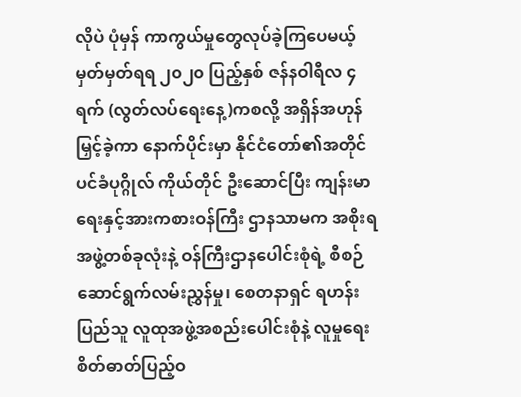လိုပဲ ပုံမှန် ကာကွယ်မှုတွေလုပ်ခဲ့ကြပေမယ့် မှတ်မှတ်ရရ ၂၀၂၀ ပြည့်နှစ် ဇန်နဝါရီလ ၄ ရက် (လွတ်လပ်ရေးနေ့)ကစလို့ အရှိန်အဟုန် မြှင့်ခဲ့ကာ နောက်ပိုင်းမှာ နိုင်ငံတော်၏အတိုင်ပင်ခံပုဂ္ဂိုလ် ကိုယ်တိုင် ဦးဆောင်ပြီး ကျန်းမာရေးနှင့်အားကစားဝန်ကြီး ဌာနသာမက အစိုးရအဖွဲ့တစ်ခုလုံးနဲ့ ဝန်ကြီးဌာနပေါင်းစုံရဲ့ စီစဉ်ဆောင်ရွက်လမ်းညွှန်မှု၊ စေတနာရှင် ရဟန်းပြည်သူ လူထုအဖွဲ့အစည်းပေါင်းစုံနဲ့ လူမှုရေးစိတ်ဓာတ်ပြည့်ဝ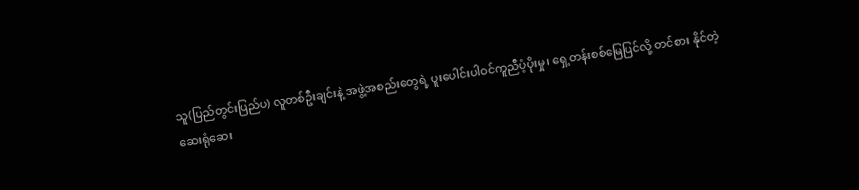သူ(ပြည်တွင်းပြည်ပ) လူတစ်ဦးချင်းနဲ့ အဖွဲ့အစည်းတွေရဲ့ ပူးပေါင်းပါဝင်ကူညီပံ့ပိုးမှု၊ ရှေ့တန်းစစ်မြေပြင်လို့ တင်စား နိုင်တဲ့ ဆေးရုံဆေး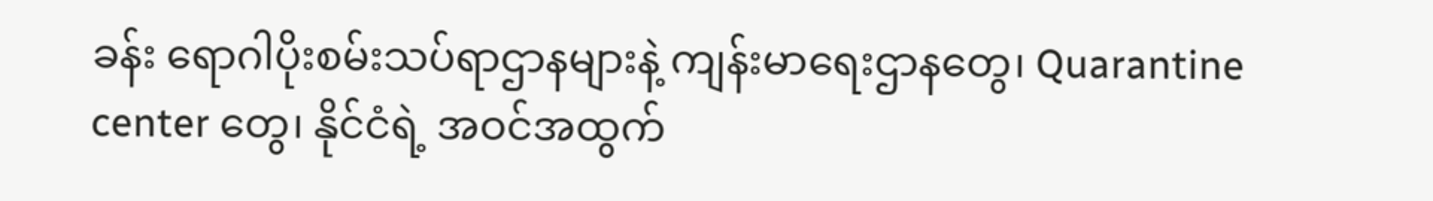ခန်း ရောဂါပိုးစမ်းသပ်ရာဌာနများနဲ့ ကျန်းမာရေးဌာနတွေ၊ Quarantine center တွေ၊ နိုင်ငံရဲ့ အဝင်အထွက်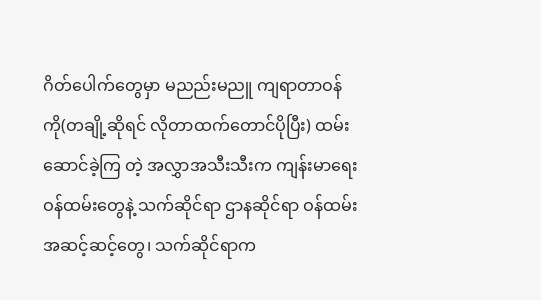ဂိတ်ပေါက်တွေမှာ မညည်းမညူ ကျရာတာဝန် ကို(တချို့ဆိုရင် လိုတာထက်တောင်ပိုပြီး) ထမ်းဆောင်ခဲ့ကြ တဲ့ အလွှာအသီးသီးက ကျန်းမာရေးဝန်ထမ်းတွေနဲ့ သက်ဆိုင်ရာ ဌာနဆိုင်ရာ ဝန်ထမ်းအဆင့်ဆင့်တွေ၊ သက်ဆိုင်ရာက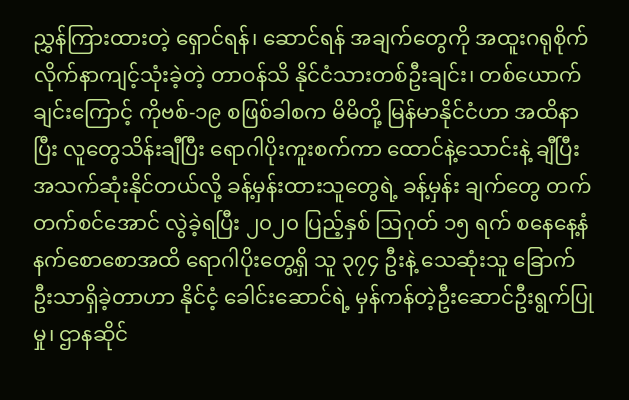ညွှန်ကြားထားတဲ့ ရှောင်ရန်၊ ဆောင်ရန် အချက်တွေကို အထူးဂရုစိုက် လိုက်နာကျင့်သုံးခဲ့တဲ့ တာဝန်သိ နိုင်ငံသားတစ်ဦးချင်း၊ တစ်ယောက်ချင်းကြောင့် ကိုဗစ်-၁၉ စဖြစ်ခါစက မိမိတို့ မြန်မာနိုင်ငံဟာ အထိနာပြီး လူတွေသိန်းချီပြီး ရောဂါပိုးကူးစက်ကာ ထောင်နဲ့သောင်းနဲ့ ချီပြီး အသက်ဆုံးနိုင်တယ်လို့ ခန့်မှန်းထားသူတွေရဲ့ ခန့်မှန်း ချက်တွေ တက်တက်စင်အောင် လွဲခဲ့ရပြီး ၂၀၂၀ ပြည့်နှစ် ဩဂုတ် ၁၅ ရက် စနေနေ့နံနက်စောစောအထိ ရောဂါပိုးတွေ့ရှိ သူ ၃၇၄ ဦးနဲ့ သေဆုံးသူ ခြောက်ဦးသာရှိခဲ့တာဟာ နိုင်ငံ့ ခေါင်းဆောင်ရဲ့ မှန်ကန်တဲ့ဦးဆောင်ဦးရွက်ပြုမှု၊ ဌာနဆိုင်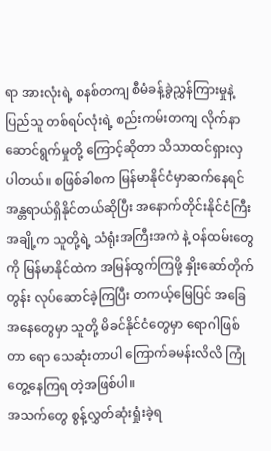ရာ အားလုံးရဲ့ စနစ်တကျ စီမံခန့်ခွဲညွှန်ကြားမှုနဲ့ ပြည်သူ တစ်ရပ်လုံးရဲ့ စည်းကမ်းတကျ လိုက်နာဆောင်ရွက်မှုတို့ ကြောင့်ဆိုတာ သိသာထင်ရှားလှပါတယ်။ စဖြစ်ခါစက မြန်မာနိုင်ငံမှာဆက်နေရင် အန္တရာယ်ရှိနိုင်တယ်ဆိုပြီး အနောက်တိုင်းနိုင်ငံကြီးအချို့က သူတို့ရဲ့ သံရုံးအကြီးအကဲ နဲ့ ဝန်ထမ်းတွေကို မြန်မာနိုင်ထဲက အမြန်ထွက်ကြဖို့ နှိုးဆော်တိုက်တွန်း လုပ်ဆောင်ခဲ့ကြပြီး တကယ့်မြေပြင် အခြေအနေတွေမှာ သူတို့ မိခင်နိုင်ငံတွေမှာ ရောဂါဖြစ်တာ ရော သေဆုံးတာပါ ကြောက်ခမန်းလိလိ ကြုံတွေ့နေကြရ တဲ့အဖြစ်ပါ။
အသက်တွေ စွန့်လွှတ်ဆုံးရှုံးခဲ့ရ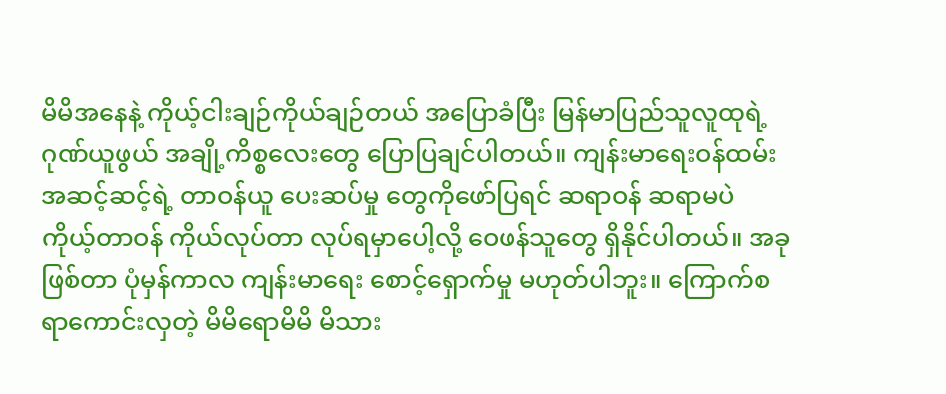မိမိအနေနဲ့ ကိုယ့်ငါးချဉ်ကိုယ်ချဉ်တယ် အပြောခံပြီး မြန်မာပြည်သူလူထုရဲ့ ဂုဏ်ယူဖွယ် အချို့ကိစ္စလေးတွေ ပြောပြချင်ပါတယ်။ ကျန်းမာရေးဝန်ထမ်း အဆင့်ဆင့်ရဲ့ တာဝန်ယူ ပေးဆပ်မှု တွေကိုဖော်ပြရင် ဆရာဝန် ဆရာမပဲ ကိုယ့်တာဝန် ကိုယ်လုပ်တာ လုပ်ရမှာပေါ့လို့ ဝေဖန်သူတွေ ရှိနိုင်ပါတယ်။ အခုဖြစ်တာ ပုံမှန်ကာလ ကျန်းမာရေး စောင့်ရှောက်မှု မဟုတ်ပါဘူး။ ကြောက်စရာကောင်းလှတဲ့ မိမိရောမိမိ မိသား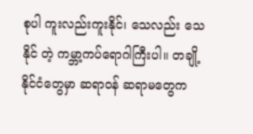စုပါ ကူးလည်းကူးနိုင်၊ သေလည်း သေနိုင် တဲ့ ကမ္ဘာ့ကပ်ရောဂါကြီးပါ။ တချို့နိုင်ငံတွေမှာ ဆရာဝန် ဆရာမတွေက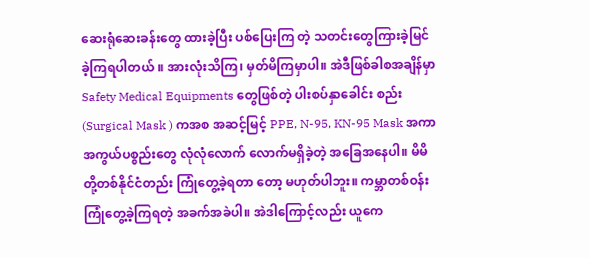ဆေးရုံဆေးခန်းတွေ ထားခဲ့ပြီး ပစ်ပြေးကြ တဲ့ သတင်းတွေကြားခဲ့မြင်ခဲ့ကြရပါတယ် ။ အားလုံးသိကြ၊ မှတ်မိကြမှာပါ။ အဲဒီဖြစ်ခါစအချိန်မှာ Safety Medical Equipments တွေဖြစ်တဲ့ ပါးစပ်နှာခေါင်း စည်း (Surgical Mask ) ကအစ အဆင့်မြင့် PPE, N-95, KN-95 Mask အကာအကွယ်ပစ္စည်းတွေ လုံလုံလောက် လောက်မရှိခဲ့တဲ့ အခြေအနေပါ။ မိမိတို့တစ်နိုင်ငံတည်း ကြုံတွေ့ခဲ့ရတာ တော့ မဟုတ်ပါဘူး။ ကမ္ဘာတစ်ဝန်း ကြုံတွေ့ခဲ့ကြရတဲ့ အခက်အခဲပါ။ အဲဒါကြောင့်လည်း ယူကေ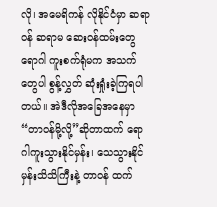လို၊ အမေရိကန် လိုနိုင်ငံမှာ ဆရာဝန် ဆရာမ ဆေးဝန်ထမ်းတွေ ရောဂါ ကူးစက်ရုံမက အသက်တွေပါ စွန့်လွှတ် ဆုံးရှုံးခဲ့ကြရပါ တယ်။ အဲဒီလိုအခြေအနေမှာ “တာဝန်မို့လို့”ဆိုတာထက် ရောဂါကူးသွားနိုင်မှန်း၊ သေသွားနိုင်မှန်းသိသိကြီးနဲ့ တာဝန် ထက်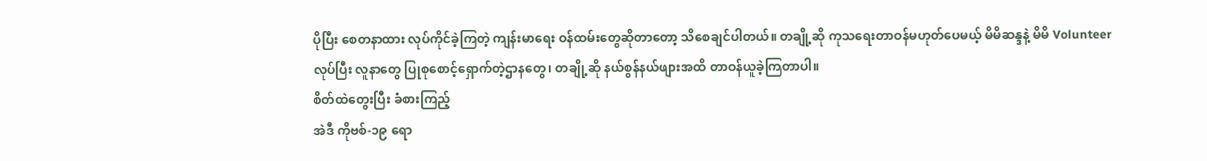ပိုပြီး စေတနာထား လုပ်ကိုင်ခဲ့ကြတဲ့ ကျန်းမာရေး ဝန်ထမ်းတွေဆိုတာတော့ သိစေချင်ပါတယ်။ တချို့ဆို ကုသရေးတာဝန်မဟုတ်ပေမယ့် မိမိဆန္ဒနဲ့ မိမိ Volunteer လုပ်ပြီး လူနာတွေ ပြုစုစောင့်ရှောက်တဲ့ဌာနတွေ၊ တချို့ဆို နယ်စွန်နယ်ဖျားအထိ တာဝန်ယူခဲ့ကြတာပါ။
စိတ်ထဲတွေးပြီး ခံစားကြည့်
အဲဒီ ကိုဗစ်-၁၉ ရော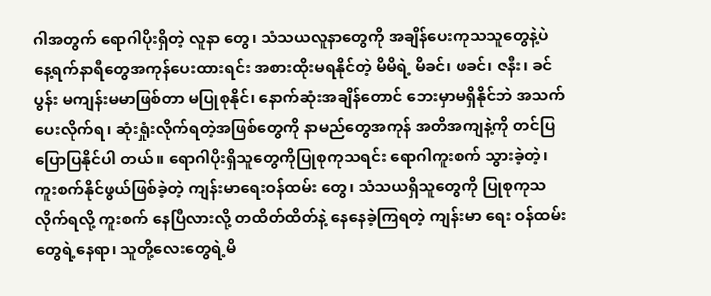ဂါအတွက် ရောဂါပိုးရှိတဲ့ လူနာ တွေ၊ သံသယလူနာတွေကို အချိန်ပေးကုသသူတွေနဲ့ပဲ နေ့ရက်နာရီတွေအကုန်ပေးထားရင်း အစားထိုးမရနိုင်တဲ့ မိမိရဲ့ မိခင်၊ ဖခင်၊ ဇနီး၊ ခင်ပွန်း မကျန်းမမာဖြစ်တာ မပြုစုနိုင်၊ နောက်ဆုံးအချိန်တောင် ဘေးမှာမရှိနိုင်ဘဲ အသက်ပေးလိုက်ရ၊ ဆုံးရှုံးလိုက်ရတဲ့အဖြစ်တွေကို နာမည်တွေအကုန် အတိအကျနဲ့ကို တင်ပြပြောပြနိုင်ပါ တယ်။ ရောဂါပိုးရှိသူတွေကိုပြုစုကုသရင်း ရောဂါကူးစက် သွားခဲ့တဲ့၊ ကူးစက်နိုင်ဖွယ်ဖြစ်ခဲ့တဲ့ ကျန်းမာရေးဝန်ထမ်း တွေ၊ သံသယရှိသူတွေကို ပြုစုကုသလိုက်ရလို့ ကူးစက် နေပြီလားလို့ တထိတ်ထိတ်နဲ့ နေနေခဲ့ကြရတဲ့ ကျန်းမာ ရေး ဝန်ထမ်းတွေရဲ့နေရာ၊ သူတို့လေးတွေရဲ့မိ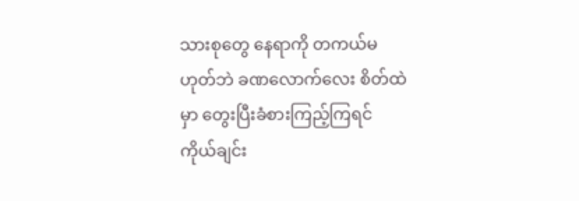သားစုတွေ နေရာကို တကယ်မဟုတ်ဘဲ ခဏလောက်လေး စိတ်ထဲမှာ တွေးပြီးခံစားကြည့်ကြရင် ကိုယ်ချင်း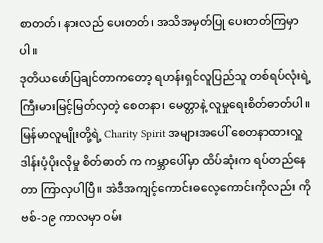စာတတ်၊ နားလည် ပေးတတ်၊ အသိအမှတ်ပြု ပေးတတ်ကြမှာပါ။
ဒုတိယဖော်ပြချင်တာကတော့ ရဟန်းရှင်လူပြည်သူ တစ်ရပ်လုံးရဲ့ ကြီးမားမြင့်မြတ်လှတဲ့ စေတနာ၊ မေတ္တာနဲ့ လူမှုရေးစိတ်ဓာတ်ပါ။ မြန်မာလူမျိုးတို့ရဲ့ Charity Spirit အများအပေါ် စေတနာထားလှူဒါန်းပံ့ပိုးလိုမှု စိတ်ဓာတ် က ကမ္ဘာပေါ်မှာ ထိပ်ဆုံးက ရပ်တည်နေတာ ကြာလှပါပြီ။ အဲဒီအကျင့်ကောင်းဓလေ့ကောင်းကိုလည်း ကိုဗစ်-၁၉ ကာလမှာ ဝမ်း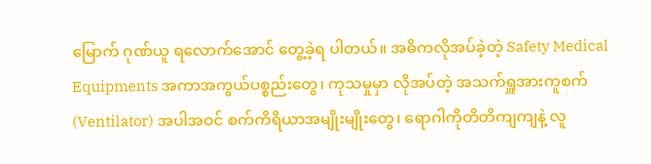မြောက် ဂုဏ်ယူ ရလောက်အောင် တွေ့ခဲ့ရ ပါတယ်။ အဓိကလိုအပ်ခဲ့တဲ့ Safety Medical Equipments အကာအကွယ်ပစ္စည်းတွေ၊ ကုသမှုမှာ လိုအပ်တဲ့ အသက်ရှူအားကူစက် (Ventilator) အပါအဝင် စက်ကိရိယာအမျိုးမျိုးတွေ၊ ရောဂါကိုတိတိကျကျနဲ့ လူ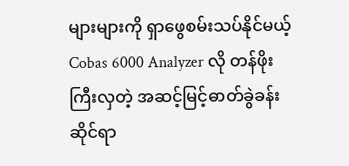များများကို ရှာဖွေစမ်းသပ်နိုင်မယ့် Cobas 6000 Analyzer လို တန်ဖိုးကြီးလှတဲ့ အဆင့်မြင့်ဓာတ်ခွဲခန်း ဆိုင်ရာ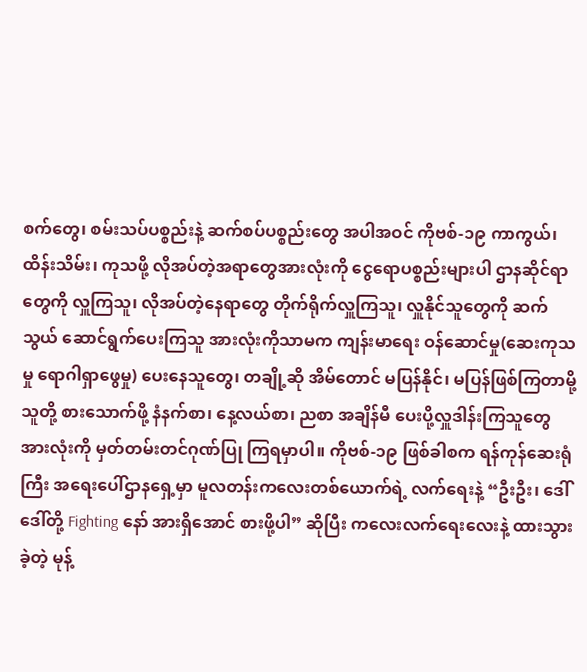စက်တွေ၊ စမ်းသပ်ပစ္စည်းနဲ့ ဆက်စပ်ပစ္စည်းတွေ အပါအဝင် ကိုဗစ်-၁၉ ကာကွယ်၊ ထိန်းသိမ်း၊ ကုသဖို့ လိုအပ်တဲ့အရာတွေအားလုံးကို ငွေရောပစ္စည်းများပါ ဌာနဆိုင်ရာတွေကို လှူကြသူ၊ လိုအပ်တဲ့နေရာတွေ တိုက်ရိုက်လှူကြသူ၊ လှူနိုင်သူတွေကို ဆက်သွယ် ဆောင်ရွက်ပေးကြသူ အားလုံးကိုသာမက ကျန်းမာရေး ဝန်ဆောင်မှု(ဆေးကုသမှု ရောဂါရှာဖွေမှု) ပေးနေသူတွေ၊ တချို့ဆို အိမ်တောင် မပြန်နိုင်၊ မပြန်ဖြစ်ကြတာမို့ သူတို့ စားသောက်ဖို့ နံနက်စာ၊ နေ့လယ်စာ၊ ညစာ အချိန်မီ ပေးပို့လှူဒါန်းကြသူတွေ အားလုံးကို မှတ်တမ်းတင်ဂုဏ်ပြု ကြရမှာပါ။ ကိုဗစ်-၁၉ ဖြစ်ခါစက ရန်ကုန်ဆေးရုံကြီး အရေးပေါ်ဌာနရှေ့မှာ မူလတန်းကလေးတစ်ယောက်ရဲ့ လက်ရေးနဲ့ “ဦးဦး၊ ဒေါ်ဒေါ်တို့ Fighting နော် အားရှိအောင် စားဖို့ပါ” ဆိုပြီး ကလေးလက်ရေးလေးနဲ့ ထားသွားခဲ့တဲ့ မုန့်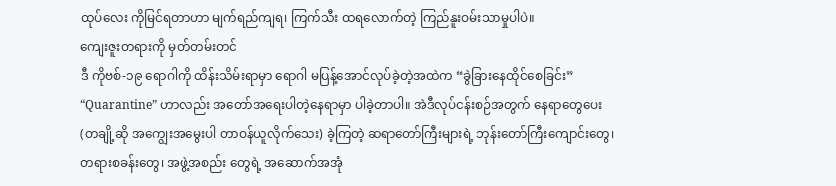ထုပ်လေး ကိုမြင်ရတာဟာ မျက်ရည်ကျရ၊ ကြက်သီး ထရလောက်တဲ့ ကြည်နူးဝမ်းသာမှုပါပဲ။
ကျေးဇူးတရားကို မှတ်တမ်းတင်
ဒီ ကိုဗစ်-၁၉ ရောဂါကို ထိန်းသိမ်းရာမှာ ရောဂါ မပြန့်အောင်လုပ်ခဲ့တဲ့အထဲက “ခွဲခြားနေထိုင်စေခြင်း” “Quarantine” ဟာလည်း အတော်အရေးပါတဲ့နေရာမှာ ပါခဲ့တာပါ။ အဲဒီလုပ်ငန်းစဉ်အတွက် နေရာတွေပေး (တချို့ဆို အကျွေးအမွေးပါ တာဝန်ယူလိုက်သေး) ခဲ့ကြတဲ့ ဆရာတော်ကြီးများရဲ့ ဘုန်းတော်ကြီးကျောင်းတွေ၊ တရားစခန်းတွေ၊ အဖွဲ့အစည်း တွေရဲ့ အဆောက်အအုံ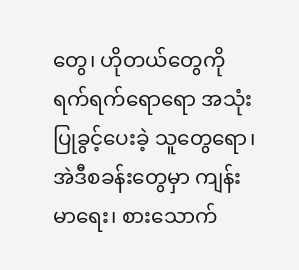တွေ၊ ဟိုတယ်တွေကို ရက်ရက်ရောရော အသုံးပြုခွင့်ပေးခဲ့ သူတွေရော၊ အဲဒီစခန်းတွေမှာ ကျန်းမာရေး၊ စားသောက်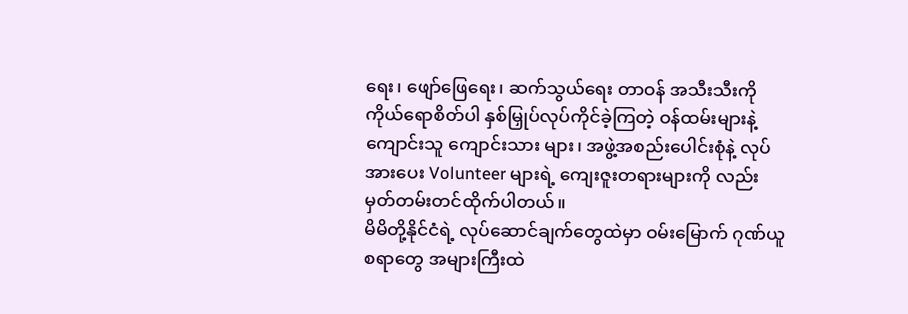ရေး၊ ဖျော်ဖြေရေး၊ ဆက်သွယ်ရေး တာဝန် အသီးသီးကို ကိုယ်ရောစိတ်ပါ နှစ်မြှုပ်လုပ်ကိုင်ခဲ့ကြတဲ့ ဝန်ထမ်းများနဲ့ ကျောင်းသူ ကျောင်းသား များ၊ အဖွဲ့အစည်းပေါင်းစုံနဲ့ လုပ်အားပေး Volunteer များရဲ့ ကျေးဇူးတရားများကို လည်း မှတ်တမ်းတင်ထိုက်ပါတယ်။
မိမိတို့နိုင်ငံရဲ့ လုပ်ဆောင်ချက်တွေထဲမှာ ဝမ်းမြောက် ဂုဏ်ယူစရာတွေ အများကြီးထဲ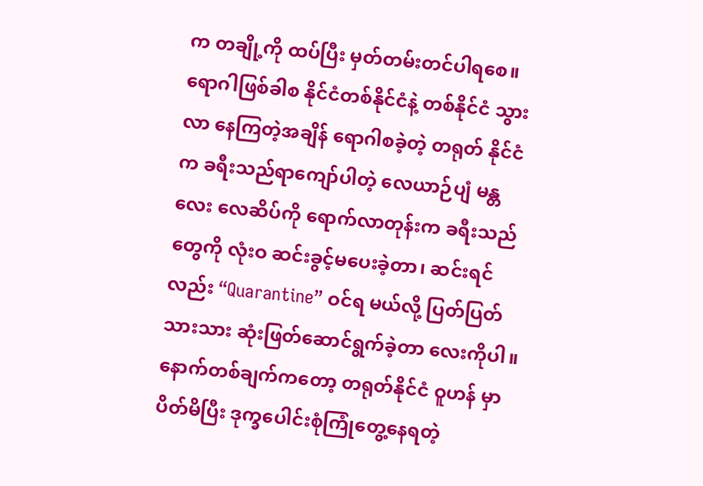က တချို့ကို ထပ်ပြီး မှတ်တမ်းတင်ပါရစေ။ ရောဂါဖြစ်ခါစ နိုင်ငံတစ်နိုင်ငံနဲ့ တစ်နိုင်ငံ သွားလာ နေကြတဲ့အချိန် ရောဂါစခဲ့တဲ့ တရုတ် နိုင်ငံက ခရီးသည်ရာကျော်ပါတဲ့ လေယာဉ်ပျံ မန္တလေး လေဆိပ်ကို ရောက်လာတုန်းက ခရီးသည်တွေကို လုံးဝ ဆင်းခွင့်မပေးခဲ့တာ၊ ဆင်းရင်လည်း “Quarantine” ဝင်ရ မယ်လို့ ပြတ်ပြတ်သားသား ဆုံးဖြတ်ဆောင်ရွက်ခဲ့တာ လေးကိုပါ။ နောက်တစ်ချက်ကတော့ တရုတ်နိုင်ငံ ဝူဟန် မှာ ပိတ်မိပြီး ဒုက္ခပေါင်းစုံကြုံတွေ့နေရတဲ့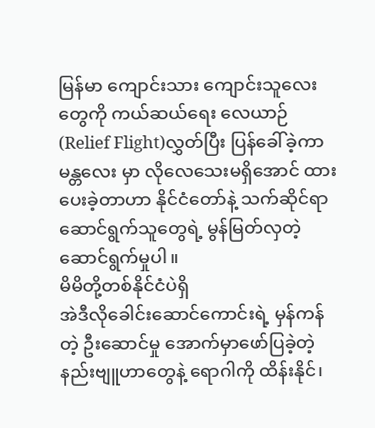မြန်မာ ကျောင်းသား ကျောင်းသူလေးတွေကို ကယ်ဆယ်ရေး လေယာဉ် (Relief Flight)လွှတ်ပြီး ပြန်ခေါ်ခဲ့ကာ မန္တလေး မှာ လိုလေသေးမရှိအောင် ထားပေးခဲ့တာဟာ နိုင်ငံတော်နဲ့ သက်ဆိုင်ရာ ဆောင်ရွက်သူတွေရဲ့ မွန်မြတ်လှတဲ့ ဆောင်ရွက်မှုပါ။
မိမိတို့တစ်နိုင်ငံပဲရှိ
အဲဒီလိုခေါင်းဆောင်ကောင်းရဲ့ မှန်ကန်တဲ့ ဦးဆောင်မှု အောက်မှာဖော်ပြခဲ့တဲ့ နည်းဗျူဟာတွေနဲ့ ရောဂါကို ထိန်းနိုင်၊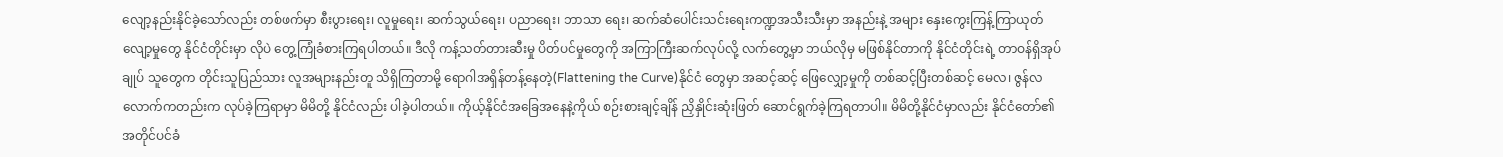လျော့နည်းနိုင်ခဲ့သော်လည်း တစ်ဖက်မှာ စီးပွားရေး၊ လူမှုရေး၊ ဆက်သွယ်ရေး၊ ပညာရေး၊ ဘာသာ ရေး၊ ဆက်ဆံပေါင်းသင်းရေးကဏ္ဍအသီးသီးမှာ အနည်းနဲ့ အများ နှေးကွေးကြန့်ကြာယုတ်လျော့မှုတွေ နိုင်ငံတိုင်းမှာ လိုပဲ တွေ့ကြုံခံစားကြရပါတယ်။ ဒီလို ကန့်သတ်တားဆီးမှု ပိတ်ပင်မှုတွေကို အကြာကြီးဆက်လုပ်လို့ လက်တွေ့မှာ ဘယ်လိုမှ မဖြစ်နိုင်တာကို နိုင်ငံတိုင်းရဲ့ တာဝန်ရှိအုပ်ချုပ် သူတွေက တိုင်းသူပြည်သား လူအများနည်းတူ သိရှိကြတာမို့ ရောဂါအရှိန်တန့်နေတဲ့(Flattening the Curve)နိုင်ငံ တွေမှာ အဆင့်ဆင့် ဖြေလျှော့မှုကို တစ်ဆင့်ပြီးတစ်ဆင့် မေလ၊ ဇွန်လလောက်ကတည်းက လုပ်ခဲ့ကြရာမှာ မိမိတို့ နိုင်ငံလည်း ပါခဲ့ပါတယ်။ ကိုယ့်နိုင်ငံအခြေအနေနဲ့ကိုယ် စဉ်းစားချင့်ချိန် ညှိနှိုင်းဆုံးဖြတ် ဆောင်ရွက်ခဲ့ကြရတာပါ။ မိမိတို့နိုင်ငံမှာလည်း နိုင်ငံတော်၏အတိုင်ပင်ခံ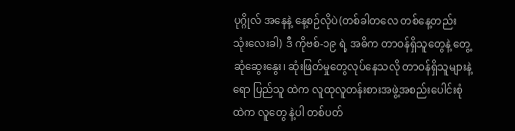ပုဂ္ဂိုလ် အနေနဲ့ နေ့စဉ်လိုပဲ(တစ်ခါတလေ တစ်နေ့တည်း သုံးလေးခါ) ဒီ ကိုဗစ်-၁၉ ရဲ့ အဓိက တာဝန်ရှိသူတွေနဲ့ တွေ့ဆုံဆွေးနွေး၊ ဆုံးဖြတ်မှုတွေလုပ်နေသလို တာဝန်ရှိသူများနဲ့ရော ပြည်သူ ထဲက လူထုလူတန်းစားအဖွဲ့အစည်းပေါင်းစုံထဲက လူတွေ နဲ့ပါ တစ်ပတ်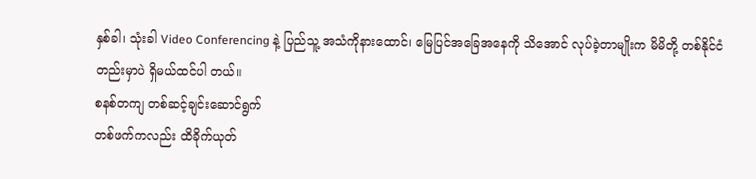နှစ်ခါ၊ သုံးခါ Video Conferencing နဲ့ ပြည်သူ့ အသံကိုနားထောင်၊ မြေပြင်အခြေအနေကို သိအောင် လုပ်ခဲ့တာမျိုးက မိမိတို့ တစ်နိုင်ငံတည်းမှာပဲ ရှိမယ်ထင်ပါ တယ်။
စနစ်တကျ တစ်ဆင့်ချင်းဆောင်ရွက်
တစ်ဖက်ကလည်း ထိခိုက်ယုတ်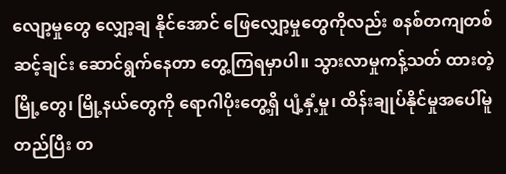လျော့မှုတွေ လျှော့ချ နိုင်အောင် ဖြေလျှော့မှုတွေကိုလည်း စနစ်တကျတစ်ဆင့်ချင်း ဆောင်ရွက်နေတာ တွေ့ကြရမှာပါ။ သွားလာမှုကန့်သတ် ထားတဲ့ မြို့တွေ၊ မြို့နယ်တွေကို ရောဂါပိုးတွေ့ရှိ ပျံ့နှံ့မှု၊ ထိန်းချုပ်နိုင်မှုအပေါ်မူတည်ပြီး တ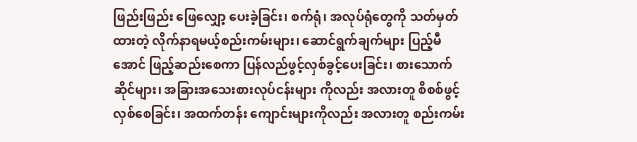ဖြည်းဖြည်း ဖြေလျှော့ ပေးခဲ့ခြင်း၊ စက်ရုံ၊ အလုပ်ရုံတွေကို သတ်မှတ်ထားတဲ့ လိုက်နာရမယ့်စည်းကမ်းများ၊ ဆောင်ရွက်ချက်များ ပြည့်မီ အောင် ဖြည့်ဆည်းစေကာ ပြန်လည်ဖွင့်လှစ်ခွင့်ပေးခြင်း၊ စားသောက်ဆိုင်များ၊ အခြားအသေးစားလုပ်ငန်းများ ကိုလည်း အလားတူ စိစစ်ဖွင့်လှစ်စေခြင်း၊ အထက်တန်း ကျောင်းများကိုလည်း အလားတူ စည်းကမ်း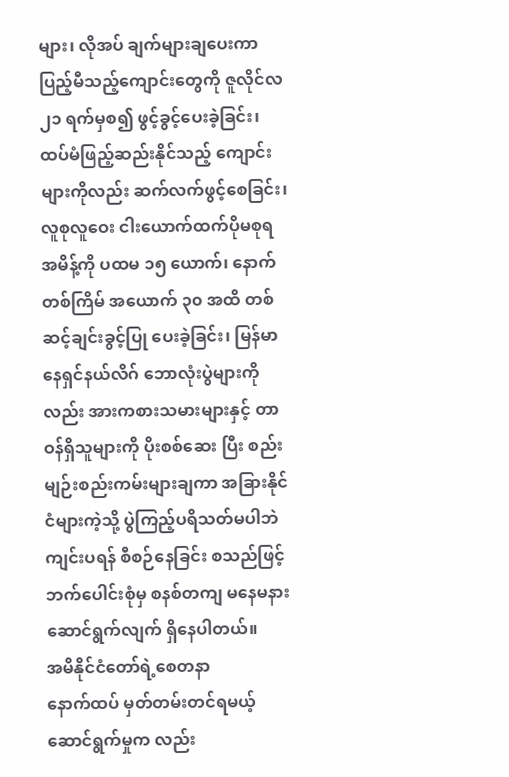များ၊ လိုအပ် ချက်များချပေးကာ ပြည့်မီသည့်ကျောင်းတွေကို ဇူလိုင်လ ၂၁ ရက်မှစ၍ ဖွင့်ခွင့်ပေးခဲ့ခြင်း၊ ထပ်မံဖြည့်ဆည်းနိုင်သည့် ကျောင်းများကိုလည်း ဆက်လက်ဖွင့်စေခြင်း၊ လူစုလူဝေး ငါးယောက်ထက်ပိုမစုရ အမိန့်ကို ပထမ ၁၅ ယောက်၊ နောက်တစ်ကြိမ် အယောက် ၃၀ အထိ တစ်ဆင့်ချင်းခွင့်ပြု ပေးခဲ့ခြင်း၊ မြန်မာနေရှင်နယ်လိဂ် ဘောလုံးပွဲများကိုလည်း အားကစားသမားများနှင့် တာဝန်ရှိသူများကို ပိုးစစ်ဆေး ပြီး စည်းမျဉ်းစည်းကမ်းများချကာ အခြားနိုင်ငံများကဲ့သို့ ပွဲကြည့်ပရိသတ်မပါဘဲကျင်းပရန် စီစဉ်နေခြင်း စသည်ဖြင့် ဘက်ပေါင်းစုံမှ စနစ်တကျ မနေမနားဆောင်ရွက်လျက် ရှိနေပါတယ်။
အမိနိုင်ငံတော်ရဲ့စေတနာ
နောက်ထပ် မှတ်တမ်းတင်ရမယ့် ဆောင်ရွက်မှုက လည်း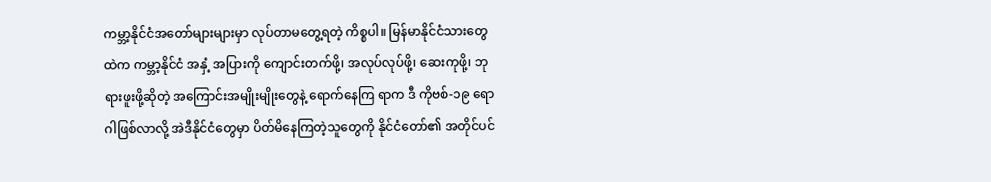ကမ္ဘာ့နိုင်ငံအတော်များများမှာ လုပ်တာမတွေ့ရတဲ့ ကိစ္စပါ။ မြန်မာနိုင်ငံသားတွေထဲက ကမ္ဘာ့နိုင်ငံ အနှံ့ အပြားကို ကျောင်းတက်ဖို့၊ အလုပ်လုပ်ဖို့၊ ဆေးကုဖို့၊ ဘုရားဖူးဖို့ဆိုတဲ့ အကြောင်းအမျိုးမျိုးတွေနဲ့ ရောက်နေကြ ရာက ဒီ ကိုဗစ်-၁၉ ရောဂါဖြစ်လာလို့ အဲဒီနိုင်ငံတွေမှာ ပိတ်မိနေကြတဲ့သူတွေကို နိုင်ငံတော်၏ အတိုင်ပင်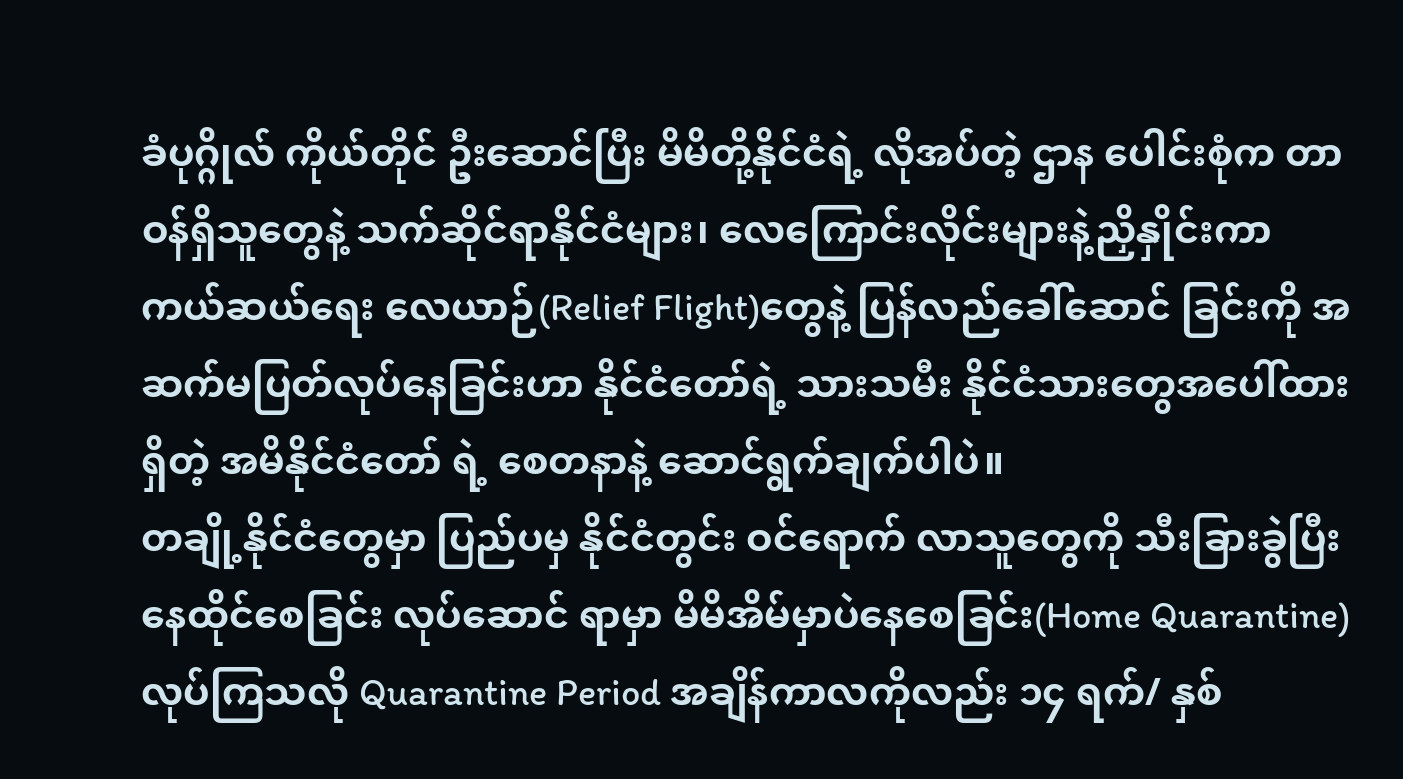ခံပုဂ္ဂိုလ် ကိုယ်တိုင် ဦးဆောင်ပြီး မိမိတို့နိုင်ငံရဲ့ လိုအပ်တဲ့ ဌာန ပေါင်းစုံက တာဝန်ရှိသူတွေနဲ့ သက်ဆိုင်ရာနိုင်ငံများ၊ လေကြောင်းလိုင်းများနဲ့ညှိနှိုင်းကာ ကယ်ဆယ်ရေး လေယာဉ်(Relief Flight)တွေနဲ့ ပြန်လည်ခေါ်ဆောင် ခြင်းကို အဆက်မပြတ်လုပ်နေခြင်းဟာ နိုင်ငံတော်ရဲ့ သားသမီး နိုင်ငံသားတွေအပေါ်ထားရှိတဲ့ အမိနိုင်ငံတော် ရဲ့ စေတနာနဲ့ ဆောင်ရွက်ချက်ပါပဲ။
တချို့နိုင်ငံတွေမှာ ပြည်ပမှ နိုင်ငံတွင်း ဝင်ရောက် လာသူတွေကို သီးခြားခွဲပြီး နေထိုင်စေခြင်း လုပ်ဆောင် ရာမှာ မိမိအိမ်မှာပဲနေစေခြင်း(Home Quarantine) လုပ်ကြသလို Quarantine Period အချိန်ကာလကိုလည်း ၁၄ ရက်/ နှစ်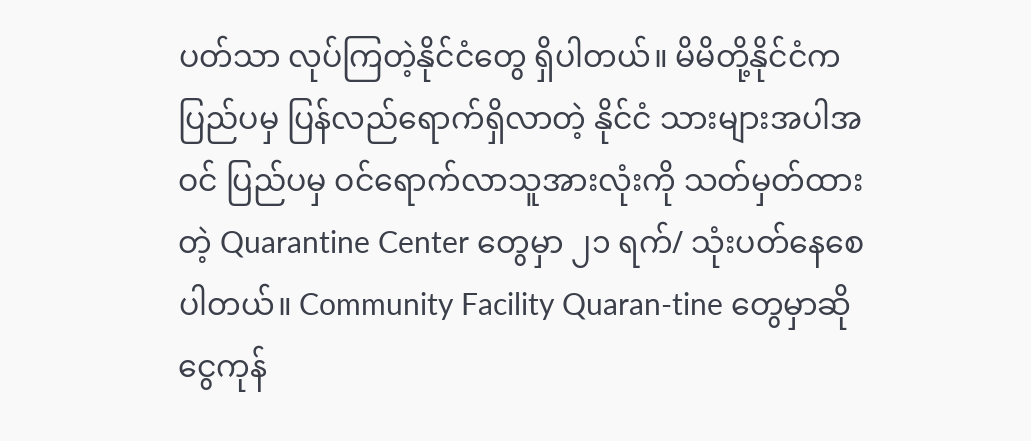ပတ်သာ လုပ်ကြတဲ့နိုင်ငံတွေ ရှိပါတယ်။ မိမိတို့နိုင်ငံက ပြည်ပမှ ပြန်လည်ရောက်ရှိလာတဲ့ နိုင်ငံ သားများအပါအဝင် ပြည်ပမှ ဝင်ရောက်လာသူအားလုံးကို သတ်မှတ်ထားတဲ့ Quarantine Center တွေမှာ ၂၁ ရက်/ သုံးပတ်နေစေပါတယ်။ Community Facility Quaran-tine တွေမှာဆို ငွေကုန်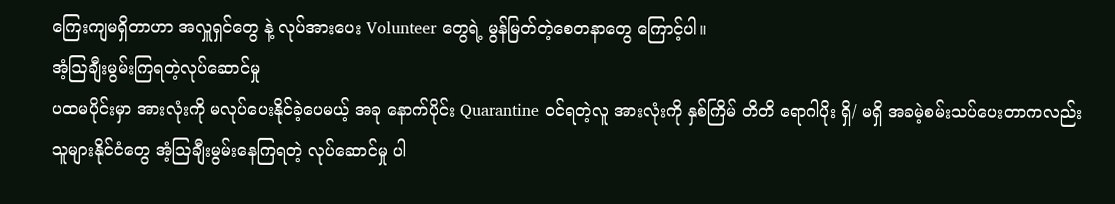ကြေးကျမရှိတာဟာ အလှူရှင်တွေ နဲ့ လုပ်အားပေး Volunteer တွေရဲ့ မွန်မြတ်တဲ့စေတနာတွေ ကြောင့်ပါ။
အံ့ဩချီးမွမ်းကြရတဲ့လုပ်ဆောင်မှု
ပထမပိုင်းမှာ အားလုံးကို မလုပ်ပေးနိုင်ခဲ့ပေမယ့် အခု နောက်ပိုင်း Quarantine ဝင်ရတဲ့လူ အားလုံးကို နှစ်ကြိမ် တိတိ ရောဂါပိုး ရှိ/ မရှိ အခမဲ့စမ်းသပ်ပေးတာကလည်း သူများနိုင်ငံတွေ အံ့ဩချီးမွမ်းနေကြရတဲ့ လုပ်ဆောင်မှု ပါ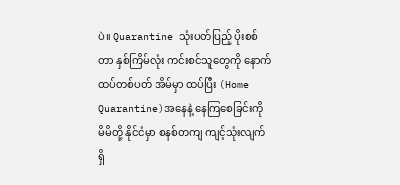ပဲ။ Quarantine သုံးပတ်ပြည့် ပိုးစစ်တာ နှစ်ကြိမ်လုံး ကင်းစင်သူတွေကို နောက်ထပ်တစ်ပတ် အိမ်မှာ ထပ်ပြီး (Home Quarantine)အနေနဲ့ နေကြစေခြင်းကို မိမိတို့ နိုင်ငံမှာ စနစ်တကျ ကျင့်သုံးလျက်ရှိ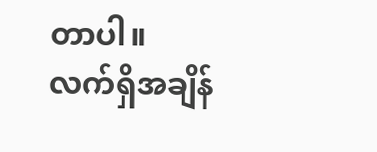တာပါ။
လက်ရှိအချိန်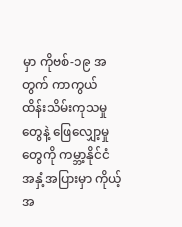မှာ ကိုဗစ်-၁၉ အတွက် ကာကွယ် ထိန်းသိမ်းကုသမှုတွေနဲ့ ဖြေလျှော့မှုတွေကို ကမ္ဘာ့နိုင်ငံ အနှံ့အပြားမှာ ကိုယ့်အ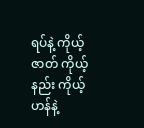ရပ်နဲ့ ကိုယ့်ဇာတ် ကိုယ့်နည်း ကိုယ့်ဟန်နဲ့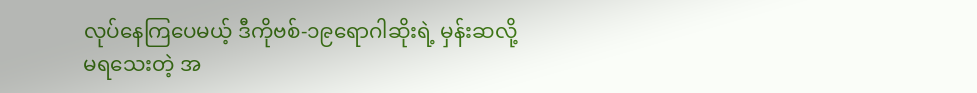လုပ်နေကြပေမယ့် ဒီကိုဗစ်-၁၉ရောဂါဆိုးရဲ့ မှန်းဆလို့မရသေးတဲ့ အ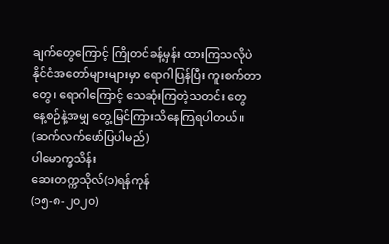ချက်တွေကြောင့် ကြိုတင်ခန့်မှန်း ထားကြသလိုပဲ နိုင်ငံအတော်များများမှာ ရောဂါပြန်ပြီး ကူးစက်တာတွေ၊ ရောဂါကြောင့် သေဆုံးကြတဲ့သတင်း တွေ နေ့စဉ်နဲ့အမျှ တွေ့မြင်ကြားသိနေကြရပါတယ်။
(ဆက်လက်ဖော်ပြပါမည်)
ပါမောက္ခသိန်း
ဆေးတက္ကသိုလ်(၁)ရန်ကုန်
(၁၅-၈-၂၀၂၀)